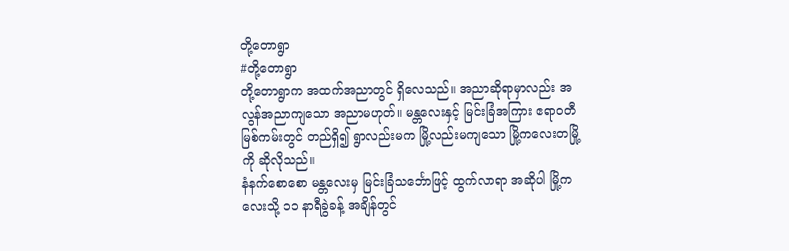တို့တောရွာ
#တို့တောရွာ
တို့တောရွာက အထက်အညာတွင် ရှိလေသည်။ အညာဆိုရာမှာလည်း အလွန်အညာကျသော အညာမဟုတ်။ မန္တလေးနှင့် မြင်းခြံအကြား ဧရာဝတီမြစ်ကမ်းတွင် တည်ရှိ၍ ရွာလည်းမက မြို့လည်းမကျသော မြို့ကလေးတမြို့ကို ဆိုလိုသည်။
နံနက်စောစော မန္တလေးမှ မြင်းခြံသင်္ဘောဖြင့် ထွက်လာရာ အဆိုပါ မြို့ကလေးသို့ ၁၁ နာရီခွဲခန့် အချိန်တွင်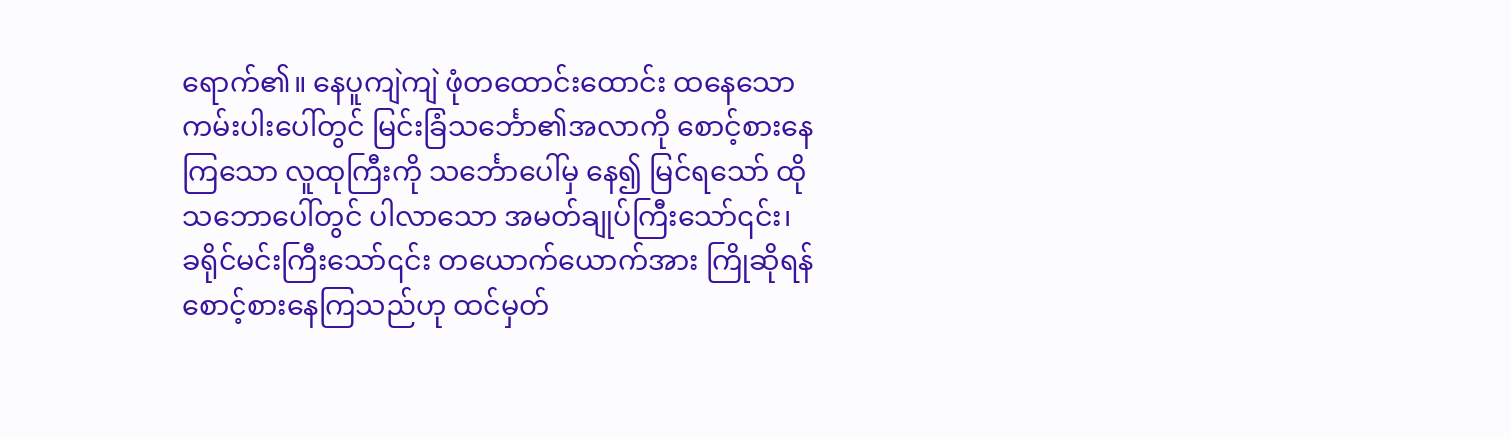ရောက်၏။ နေပူကျဲကျဲ ဖုံတထောင်းထောင်း ထနေသော ကမ်းပါးပေါ်တွင် မြင်းခြံသင်္ဘော၏အလာကို စောင့်စားနေကြသော လူထုကြီးကို သင်္ဘောပေါ်မှ နေ၍ မြင်ရသော် ထိုသဘောပေါ်တွင် ပါလာသော အမတ်ချုပ်ကြီးသော်၎င်း၊ ခရိုင်မင်းကြီးသော်၎င်း တယောက်ယောက်အား ကြိုဆိုရန် စောင့်စားနေကြသည်ဟု ထင်မှတ်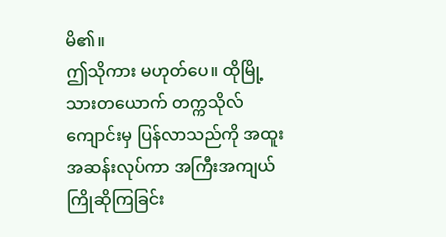မိ၏။
ဤသိုကား မဟုတ်ပေ။ ထိုမြို့သားတယောက် တက္ကသိုလ်ကျောင်းမှ ပြန်လာသည်ကို အထူးအဆန်းလုပ်ကာ အကြီးအကျယ် ကြိုဆိုကြခြင်း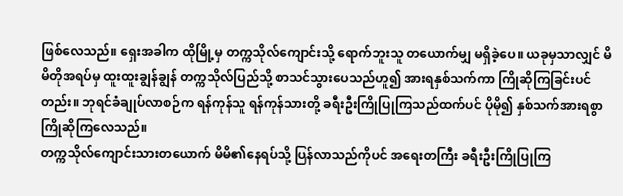ဖြစ်လေသည်။ ရှေးအခါက ထိုမြို့မှ တက္ကသိုလ်ကျောင်းသို့ ရောက်ဘူးသူ တယောက်မျှ မရှိခဲ့ပေ။ ယခုမှသာလျှင် မိမိတိုအရပ်မှ ထူးထူးချွန်ချွန် တက္ကသိုလ်ပြည်သို့ စာသင်သွားပေသည်ဟူ၍ အားရနှစ်သက်ကာ ကြိုဆိုကြခြင်းပင်တည်း။ ဘုရင်ခံချုပ်လာစဉ်က ရန်ကုန်သူ ရန်ကုန်သားတို့ ခရီးဦးကြိုပြုကြသည်ထက်ပင် ပိုမို၍ နှစ်သက်အားရစွာ ကြိုဆိုကြလေသည်။
တက္ကသိုလ်ကျောင်းသားတယောက် မိမိ၏နေရပ်သို့ ပြန်လာသည်ကိုပင် အရေးတကြီး ခရီးဦးကြိုပြုကြ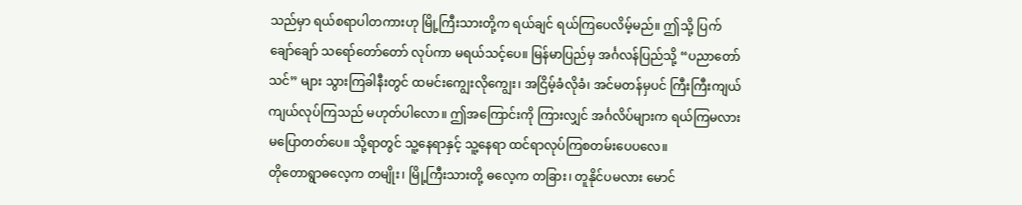သည်မှာ ရယ်စရာပါတကားဟု မြို့ကြီးသားတို့က ရယ်ချင် ရယ်ကြပေလိမ့်မည်။ ဤသို့ ပြက်ချော်ချော် သရော်တော်တော် လုပ်ကာ မရယ်သင့်ပေ။ မြန်မာပြည်မှ အင်္ဂလန်ပြည်သို့ “ပညာတော်သင်” များ သွားကြခါနီးတွင် ထမင်းကျွေးလိုကျွေး၊ အငြိမ့်ခံလိုခံ၊ အင်မတန်မှပင် ကြီးကြီးကျယ်ကျယ်လုပ်ကြသည် မဟုတ်ပါလော။ ဤအကြောင်းကို ကြားလျှင် အင်္ဂလိပ်များက ရယ်ကြမလား မပြောတတ်ပေ။ သို့ရာတွင် သူ့နေရာနှင့် သူ့နေရာ ထင်ရာလုပ်ကြစတမ်းပေပလေ။
တိုတောရွာဓလေ့က တမျိုး၊ မြို့ကြီးသားတို့ ဓလေ့က တခြား၊ တူနိုင်ပမလား မောင်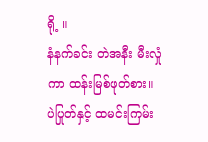ရို့ ။
နံနက်ခင်း တဲအနီး မီးလှုံကာ ထန်းမြစ်ဖုတ်စား။ ပဲပြုတ်နှင့် ထမင်းကြမ်း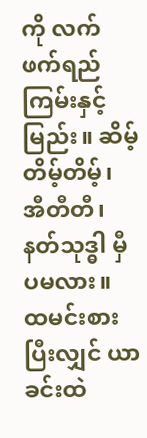ကို လက်ဖက်ရည်ကြမ်းနှင့်မြည်း။ ဆိမ့်တိမ့်တိမ့်၊ အီတီတီ၊ နတ်သုဒ္ဓါ မှီပမလား။
ထမင်းစားပြီးလျှင် ယာခင်းထဲ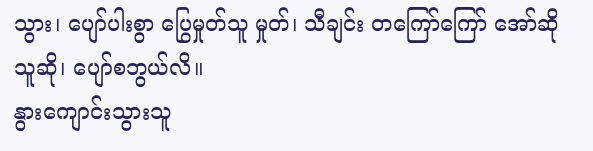သွား၊ ပျော်ပါးစွာ ပြွေမှုတ်သူ မှုတ်၊ သီချင်း တကြော်ကြော် အော်ဆိုသူဆို၊ ပျော်စဘွယ်လိ။
နွားကျောင်းသွားသူ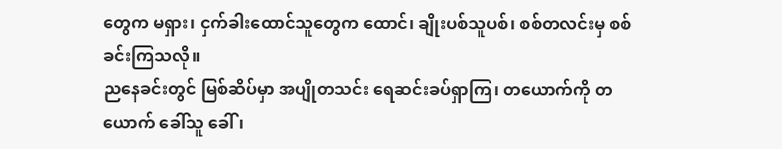တွေက မရှား၊ ငှက်ခါးထောင်သူတွေက ထောင်၊ ချိုးပစ်သူပစ်၊ စစ်တလင်းမှ စစ်ခင်းကြသလို။
ညနေခင်းတွင် မြစ်ဆိပ်မှာ အပျိုတသင်း ရေဆင်းခပ်ရှာကြ၊ တယောက်ကို တယောက် ခေါ်သူ ခေါ်၊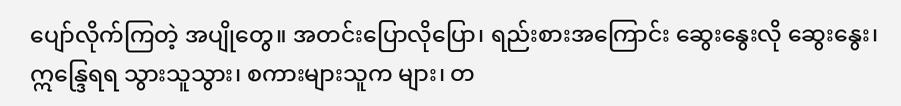ပျော်လိုက်ကြတဲ့ အပျိုတွေ။ အတင်းပြောလိုပြော၊ ရည်းစားအကြောင်း ဆွေးနွေးလို ဆွေးနွေး၊ ဣန္ဒြေရရ သွားသူသွား၊ စကားများသူက များ၊ တ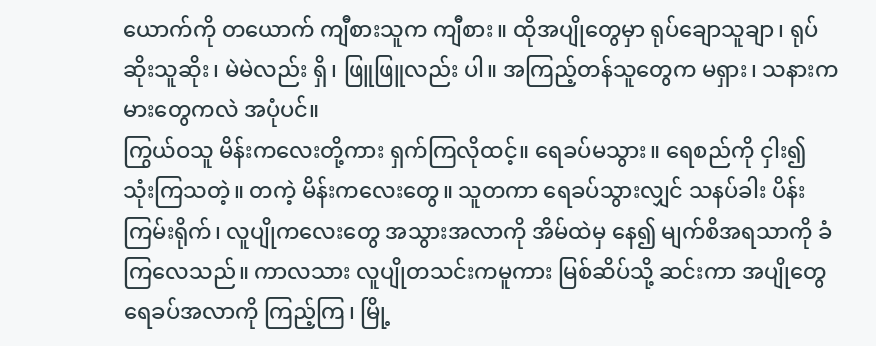ယောက်ကို တယောက် ကျီစားသူက ကျီစား။ ထိုအပျိုတွေမှာ ရုပ်ချောသူချာ၊ ရုပ်ဆိုးသူဆိုး၊ မဲမဲလည်း ရှိ၊ ဖြူဖြူလည်း ပါ။ အကြည့်တန်သူတွေက မရှား၊ သနားကမားတွေကလဲ အပုံပင်။
ကြွယ်ဝသူ မိန်းကလေးတို့ကား ရှက်ကြလိုထင့်။ ရေခပ်မသွား။ ရေစည်ကို ငှါး၍ သုံးကြသတဲ့။ တကဲ့ မိန်းကလေးတွေ။ သူတကာ ရေခပ်သွားလျှင် သနပ်ခါး ပိန်းကြမ်းရိုက်၊ လူပျိုကလေးတွေ အသွားအလာကို အိမ်ထဲမှ နေ၍ မျက်စိအရသာကို ခံကြလေသည်။ ကာလသား လူပျိုတသင်းကမူကား မြစ်ဆိပ်သို့ ဆင်းကာ အပျိုတွေ ရေခပ်အလာကို ကြည့်ကြ၊ မြို့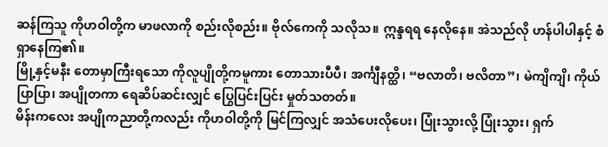ဆန်ကြသူ ကိုဟဝါတို့က မာဖလာကို စည်းလိုစည်း။ ဗိုလ်ကေကို သလိုသ။ ဣန္ဒရရ နေလိုနေ။ အဲသည်လို ဟန်ပါပါနှင့် စံရှာနေကြ၏။
မြို့နှင့်မနီး တောမှာကြီးရသော ကိုလူပျိုတို့ကမူကား တောသားပီပီ၊ အင်္ကျီနတ္ထိ၊ “ဗလာတိ၊ ဗလိတာ”၊ မဲကျိကျိ၊ ကိုယ်ပြာပြာ၊ အပျိုတကာ ရေဆိပ်ဆင်းလျှင် ပြွေပြင်းပြင်း မှုတ်သတတ်။
မိန်းကလေး အပျိုကညာတို့ကလည်း ကိုဟဝါတို့ကို မြင်ကြလျှင် အသံပေးလိုပေး၊ ပြုံးသွားလို့ ပြုံးသွား၊ ရှက်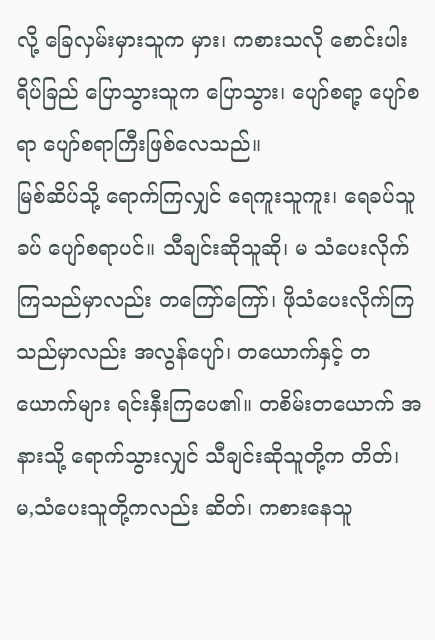လို့ ခြေလှမ်းမှားသူက မှား၊ ကစားသလို စောင်းပါးရိပ်ခြည် ပြောသွားသူက ပြောသွား၊ ပျော်စရာ့ ပျော်စရာ ပျော်စရာကြီးဖြစ်လေသည်။
မြစ်ဆိပ်သို့ ရောက်ကြလျှင် ရေကူးသူကူး၊ ရေခပ်သူခပ် ပျော်စရာပင်။ သီချင်းဆိုသူဆို၊ မ သံပေးလိုက်ကြသည်မှာလည်း တကြော်ကြော်၊ ဖိုသံပေးလိုက်ကြသည်မှာလည်း အလွန်ပျော်၊ တယောက်နှင့် တယောက်များ ရင်းနှီးကြပေ၏။ တစိမ်းတယောက် အနားသို့ ရောက်သွားလျှင် သီချင်းဆိုသူတို့က တိတ်၊ မ,သံပေးသူတို့ကလည်း ဆိတ်၊ ကစားနေသူ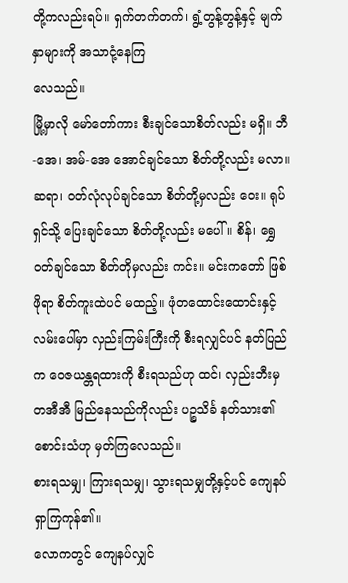တို့ကလည်းရပ်။ ရှက်တက်တက်၊ ရွံ့တွန့်တွန့်နှင့် မျက်နှာများကို အသာငုံ့နေကြ
လေသည်။
မြို့မှာလို မော်တော်ကား စီးချင်သောစိတ်လည်း မရှိ။ ဘီ-အေ၊ အမ်-အေ အောင်ချင်သော စိတ်တို့လည်း မလာ။ ဆရာ၊ ဝတ်လုံလုပ်ချင်သော စိတ်တို့မှလည်း ဝေး။ ရုပ်ရှင်သို့ ပြေးချင်သော စိတ်တို့လည်း မပေါ် ။ စိန်၊ ရွှေ ဝတ်ချင်သော စိတ်တိုမှလည်း ကင်း။ မင်းကတော် ဖြစ်ဖိုရာ စိတ်ကူးထဲပင် မထည့်။ ဖုံတထောင်းထောင်းနှင့် လမ်းပေါ်မှာ လှည်းကြမ်းကြီးကို စီးရလျှင်ပင် နတ်ပြည်က ဝေဇယန္တရထားကို စီးရသည်ဟု ထင်၊ လှည်းဘီးမှ တအီအီ မြည်နေသည်ကိုလည်း ပဉ္စသိင်္ခ နတ်သား၏စောင်းသံဟု မှတ်ကြလေသည်။
စားရသမျှ၊ ကြားရသမျှ၊ သွားရသမျှတို့နှင့်ပင် ကျေနပ်ရှာကြကုန်၏။
လောကတွင် ကျေနပ်လျှင်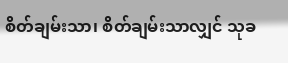စိတ်ချမ်းသာ၊ စိတ်ချမ်းသာလျှင် သုခ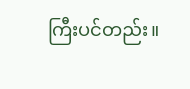ကြီးပင်တည်း။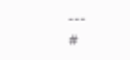---
#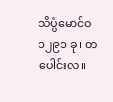သိပ္ပံမောင်ဝ
၁၂၉၁ ခု၊ တပေါင်းလ။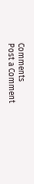Comments
Post a Comment